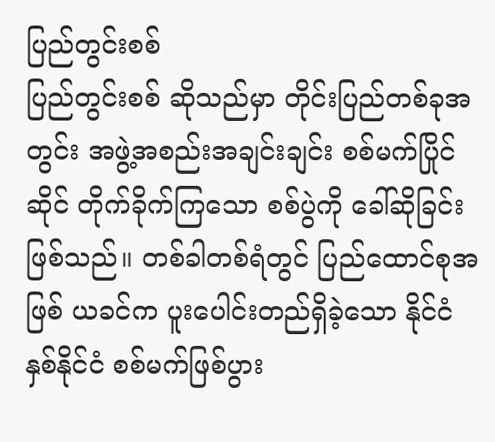ပြည်တွင်းစစ်
ပြည်တွင်းစစ် ဆိုသည်မှာ တိုင်းပြည်တစ်ခုအတွင်း အဖွဲ့အစည်းအချင်းချင်း စစ်မက်ပြိုင်ဆိုင် တိုက်ခိုက်ကြသော စစ်ပွဲကို ခေါ်ဆိုခြင်း ဖြစ်သည်။ တစ်ခါတစ်ရံတွင် ပြည်ထောင်စုအဖြစ် ယခင်က ပူးပေါင်းတည်ရှိခဲ့သော နိုင်ငံ နှစ်နိုင်ငံ စစ်မက်ဖြစ်ပွား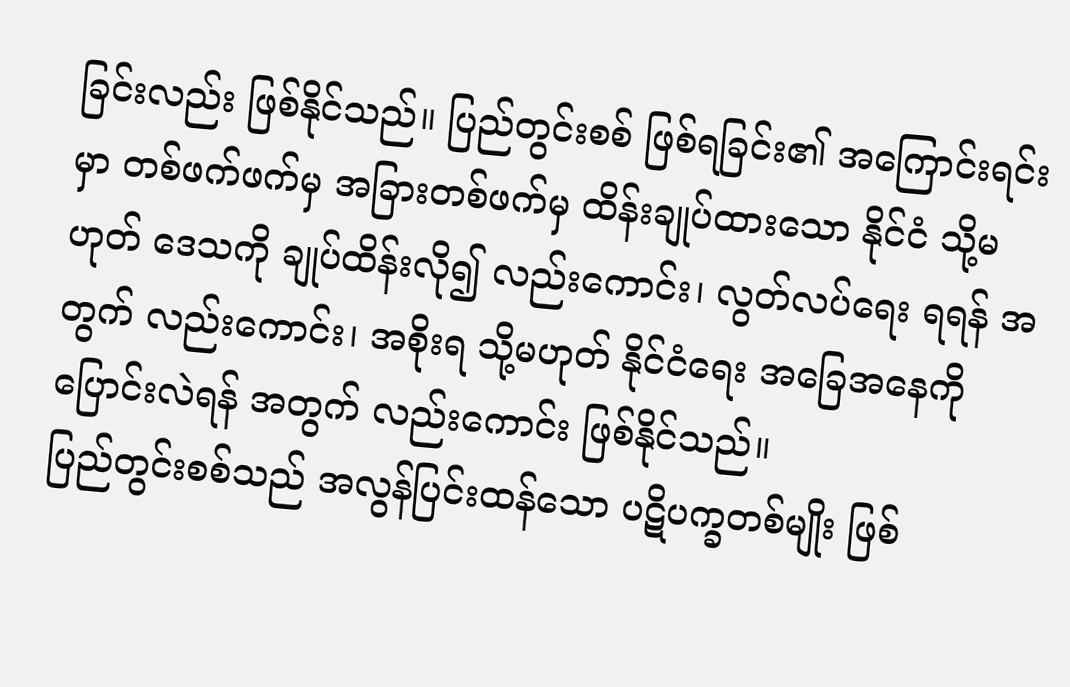ခြင်းလည်း ဖြစ်နိုင်သည်။ ပြည်တွင်းစစ် ဖြစ်ရခြင်း၏ အကြောင်းရင်းမှာ တစ်ဖက်ဖက်မှ အခြားတစ်ဖက်မှ ထိန်းချုပ်ထားသော နိုင်ငံ သို့မဟုတ် ဒေသကို ချုပ်ထိန်းလို၍ လည်းကောင်း၊ လွတ်လပ်ရေး ရရန် အတွက် လည်းကောင်း၊ အစိုးရ သို့မဟုတ် နိုင်ငံရေး အခြေအနေကို ပြောင်းလဲရန် အတွက် လည်းကောင်း ဖြစ်နိုင်သည်။
ပြည်တွင်းစစ်သည် အလွန်ပြင်းထန်သော ပဋိပက္ခတစ်မျိုး ဖြစ်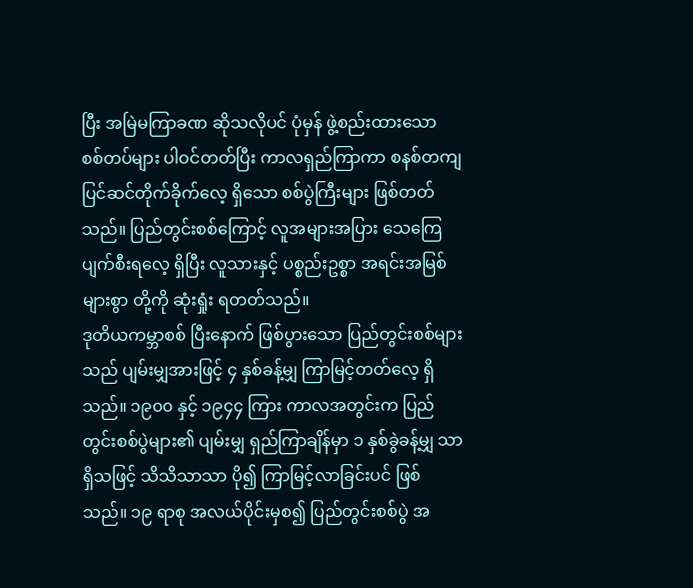ပြီး အမြဲမကြာခဏ ဆိုသလိုပင် ပုံမှန် ဖွဲ့စည်းထားသော စစ်တပ်များ ပါဝင်တတ်ပြီး ကာလရှည်ကြာကာ စနစ်တကျပြင်ဆင်တိုက်ခိုက်လေ့ ရှိသော စစ်ပွဲကြီးများ ဖြစ်တတ်သည်။ ပြည်တွင်းစစ်ကြောင့် လူအများအပြား သေကြေပျက်စီးရလေ့ ရှိပြီး လူသားနှင့် ပစ္စည်းဥစ္စာ အရင်းအမြစ်များစွာ တို့ကို ဆုံးရှုံး ရတတ်သည်။
ဒုတိယကမ္ဘာစစ် ပြီးနောက် ဖြစ်ပွားသော ပြည်တွင်းစစ်များသည် ပျမ်းမျှအားဖြင့် ၄ နှစ်ခန့်မျှ ကြာမြင့်တတ်လေ့ ရှိသည်။ ၁၉၀၀ နှင့် ၁၉၄၄ ကြား ကာလအတွင်းက ပြည်တွင်းစစ်ပွဲများ၏ ပျမ်းမျှ ရှည်ကြာချိန်မှာ ၁ နှစ်ခွဲခန့်မျှ သာ ရှိသဖြင့် သိသိသာသာ ပို၍ ကြာမြင့်လာခြင်းပင် ဖြစ်သည်။ ၁၉ ရာစု အလယ်ပိုင်းမှစ၍ ပြည်တွင်းစစ်ပွဲ အ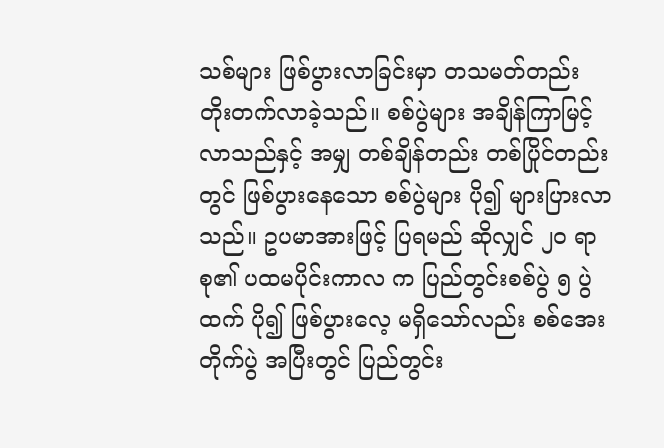သစ်များ ဖြစ်ပွားလာခြင်းမှာ တသမတ်တည်း တိုးတက်လာခဲ့သည်။ စစ်ပွဲများ အချိန်ကြာမြင့် လာသည်နှင့် အမျှ တစ်ချိန်တည်း တစ်ပြိုင်တည်းတွင် ဖြစ်ပွားနေသော စစ်ပွဲများ ပို၍ များပြားလာသည်။ ဥပမာအားဖြင့် ပြရမည် ဆိုလျှင် ၂၀ ရာစု၏ ပထမပိုင်းကာလ က ပြည်တွင်းစစ်ပွဲ ၅ ပွဲထက် ပို၍ ဖြစ်ပွားလေ့ မရှိသော်လည်း စစ်အေးတိုက်ပွဲ အပြီးတွင် ပြည်တွင်း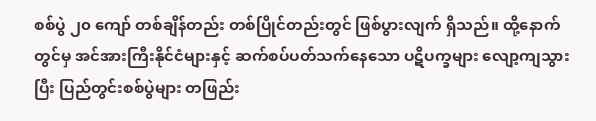စစ်ပွဲ ၂၀ ကျော် တစ်ချိန်တည်း တစ်ပြိုင်တည်းတွင် ဖြစ်ပွားလျက် ရှိသည်။ ထို့နောက်တွင်မှ အင်အားကြီးနိုင်ငံများနှင့် ဆက်စပ်ပတ်သက်နေသော ပဋိပက္ခများ လျော့ကျသွားပြီး ပြည်တွင်းစစ်ပွဲများ တဖြည်း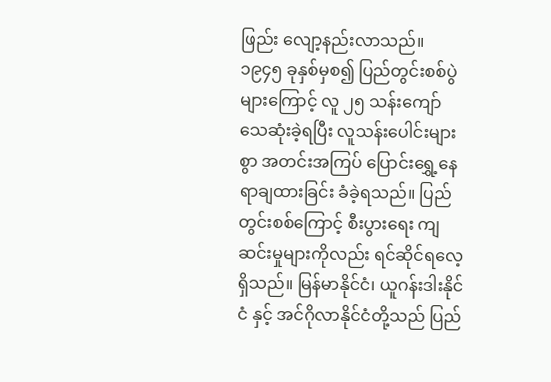ဖြည်း လျော့နည်းလာသည်။ ၁၉၄၅ ခုနှစ်မှစ၍ ပြည်တွင်းစစ်ပွဲများကြောင့် လူ ၂၅ သန်းကျော် သေဆုံးခဲ့ရပြီး လူသန်းပေါင်းများစွာ အတင်းအကြပ် ပြောင်းရွှေ့နေရာချထားခြင်း ခံခဲ့ရသည်။ ပြည်တွင်းစစ်ကြောင့် စီးပွားရေး ကျဆင်းမှုများကိုလည်း ရင်ဆိုင်ရလေ့ ရှိသည်။ မြန်မာနိုင်ငံ၊ ယူဂန်းဒါးနိုင်ငံ နှင့် အင်ဂိုလာနိုင်ငံတို့သည် ပြည်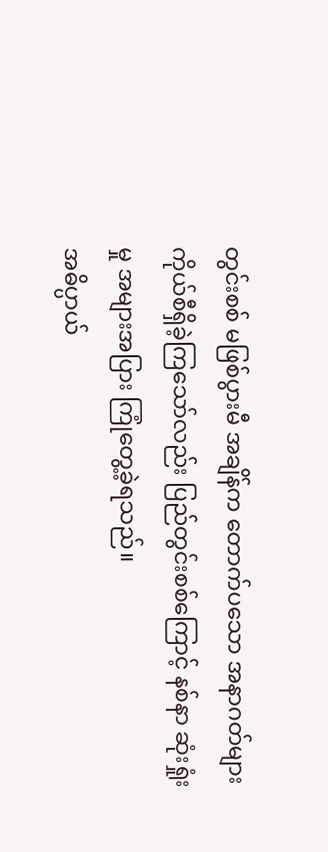တွင်းစစ် မဖြစ်ပွားမီ အချိန်က တောက်ပသော အနာဂတ်များ ကိုယ်စီရှိခဲ့ကြသော်လည်း ပြည်တွင်းစစ်ကြောင့် နစ်နာ ဆုံးရှုံးမှု အများအပြား ကြုံတွေ့ခဲ့ရသည်။
အဓိပ္ပာယ်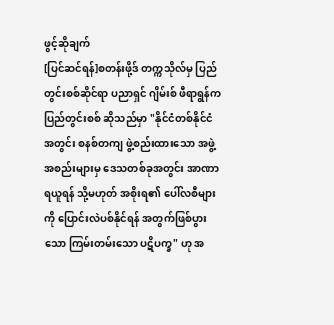ဖွင့်ဆိုချက်
[ပြင်ဆင်ရန်]စတန်းဖို့ဒ် တက္ကသိုလ်မှ ပြည်တွင်းစစ်ဆိုင်ရာ ပညာရှင် ဂျိမ်းစ် ဖီရာရွန်က ပြည်တွင်းစစ် ဆိုသည်မှာ "နိုင်ငံတစ်နိုင်ငံ အတွင်း စနစ်တကျ ဖွဲ့စည်းထားသော အဖွဲ့အစည်းများမှ ဒေသတစ်ခုအတွင်း အာဏာရယူရန် သို့မဟုတ် အစိုးရ၏ ပေါ်လစီများကို ပြောင်းလဲပစ်နိုင်ရန် အတွက်ဖြစ်ပွားသော ကြမ်းတမ်းသော ပဋိပက္ခ" ဟု အ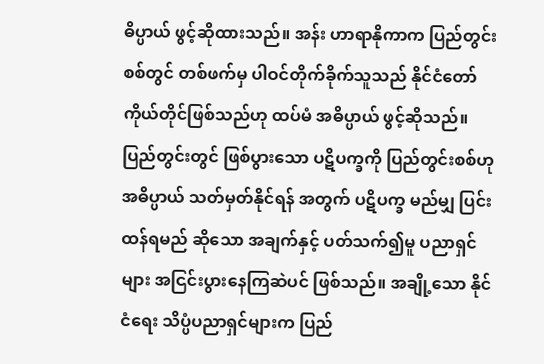ဓိပ္ပာယ် ဖွင့်ဆိုထားသည်။ အန်း ဟာရာနိုကာက ပြည်တွင်းစစ်တွင် တစ်ဖက်မှ ပါဝင်တိုက်ခိုက်သူသည် နိုင်ငံတော် ကိုယ်တိုင်ဖြစ်သည်ဟု ထပ်မံ အဓိပ္ပာယ် ဖွင့်ဆိုသည်။ ပြည်တွင်းတွင် ဖြစ်ပွားသော ပဋိပက္ခကို ပြည်တွင်းစစ်ဟု အဓိပ္ပာယ် သတ်မှတ်နိုင်ရန် အတွက် ပဋိပက္ခ မည်မျှ ပြင်းထန်ရမည် ဆိုသော အချက်နှင့် ပတ်သက်၍မူ ပညာရှင်များ အငြင်းပွားနေကြဆဲပင် ဖြစ်သည်။ အချို့သော နိုင်ငံရေး သိပ္ပံပညာရှင်များက ပြည်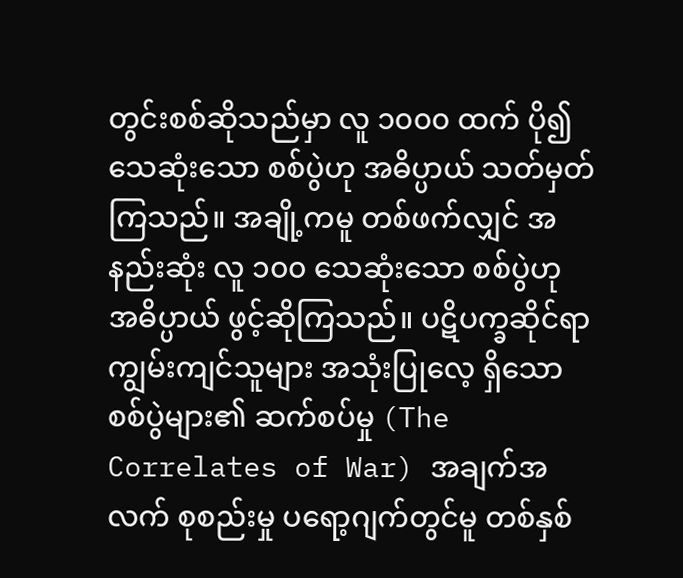တွင်းစစ်ဆိုသည်မှာ လူ ၁၀၀၀ ထက် ပို၍ သေဆုံးသော စစ်ပွဲဟု အဓိပ္ပာယ် သတ်မှတ်ကြသည်။ အချို့ကမူ တစ်ဖက်လျှင် အနည်းဆုံး လူ ၁၀၀ သေဆုံးသော စစ်ပွဲဟု အဓိပ္ပာယ် ဖွင့်ဆိုကြသည်။ ပဋိပက္ခဆိုင်ရာ ကျွမ်းကျင်သူများ အသုံးပြုလေ့ ရှိသော စစ်ပွဲများ၏ ဆက်စပ်မှု (The Correlates of War) အချက်အလက် စုစည်းမှု ပရော့ဂျက်တွင်မူ တစ်နှစ်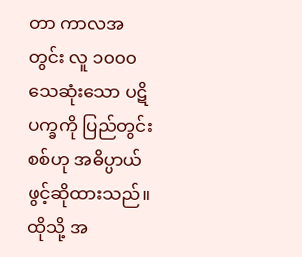တာ ကာလအတွင်း လူ ၁၀၀၀ သေဆုံးသော ပဋိပက္ခကို ပြည်တွင်းစစ်ဟု အဓိပ္ပာယ် ဖွင့်ဆိုထားသည်။ ထိုသို့ အ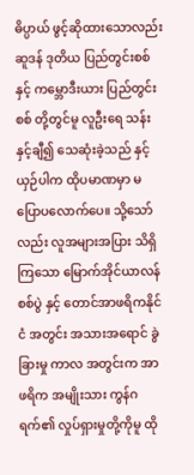ဓိပ္ပာယ် ဖွင့်ဆိုထားသောလည်း ဆူဒန် ဒုတိယ ပြည်တွင်းစစ် နှင့် ကမ္ဘောဒီးယား ပြည်တွင်းစစ် တို့တွင်မူ လူဦးရေ သန်းနှင့်ချီ၍ သေဆုံးခဲ့သည် နှင့် ယှဉ်ပါက ထိုပမာဏမှာ မပြောပလောက်ပေ။ သို့သော်လည်း လူအများအပြား သိရှိကြသော မြောက်အိုင်ယာလန် စစ်ပွဲ နှင့် တောင်အာဖရိကနိုင်ငံ အတွင်း အသားအရောင် ခွဲခြားမှု ကာလ အတွင်းက အာဖရိက အမျိုးသား ကွန်ဂရက်၏ လှုပ်ရှားမှုတို့ကိုမူ ထို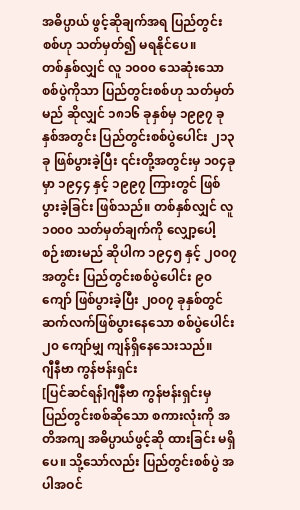အဓိပ္ပာယ် ဖွင့်ဆိုချက်အရ ပြည်တွင်းစစ်ဟု သတ်မှတ်၍ မရနိုင်ပေ။
တစ်နှစ်လျှင် လူ ၁၀၀၀ သေဆုံးသော စစ်ပွဲကိုသာ ပြည်တွင်းစစ်ဟု သတ်မှတ်မည် ဆိုလျှင် ၁၈၁၆ ခုနှစ်မှ ၁၉၉၇ ခုနှစ်အတွင်း ပြည်တွင်းစစ်ပွဲပေါင်း ၂၁၃ ခု ဖြစ်ပွားခဲ့ပြီး ၎င်းတို့အတွင်းမှ ၁၀၄ခုမှာ ၁၉၄၄ နှင့် ၁၉၉၇ ကြားတွင် ဖြစ်ပွားခဲ့ခြင်း ဖြစ်သည်။ တစ်နှစ်လျှင် လူ ၁၀၀၀ သတ်မှတ်ချက်ကို လျှော့ပေါ့ စဉ်းစားမည် ဆိုပါက ၁၉၄၅ နှင့် ၂၀၀၇ အတွင်း ပြည်တွင်းစစ်ပွဲပေါင်း ၉၀ ကျော် ဖြစ်ပွားခဲ့ပြီး ၂၀၀၇ ခုနှစ်တွင် ဆက်လက်ဖြစ်ပွားနေသော စစ်ပွဲပေါင်း ၂၀ ကျော်မျှ ကျန်ရှိနေသေးသည်။
ဂျီနီဗာ ကွန်ဗန်းရှင်း
[ပြင်ဆင်ရန်]ဂျီနီဗာ ကွန်ဗန်းရှင်းမှ ပြည်တွင်းစစ်ဆိုသော စကားလုံးကို အတိအကျ အဓိပ္ပာယ်ဖွင့်ဆို ထားခြင်း မရှိပေ။ သို့သော်လည်း ပြည်တွင်းစစ်ပွဲ အပါအဝင်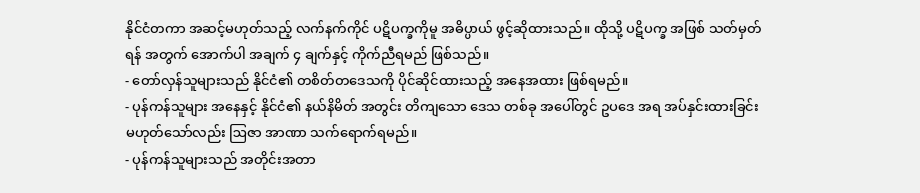နိုင်ငံတကာ အဆင့်မဟုတ်သည့် လက်နက်ကိုင် ပဋိပက္ခကိုမူ အဓိပ္ပာယ် ဖွင့်ဆိုထားသည်။ ထိုသို့ ပဋိပက္ခ အဖြစ် သတ်မှတ်ရန် အတွက် အောက်ပါ အချက် ၄ ချက်နှင့် ကိုက်ညီရမည် ဖြစ်သည်။
- တော်လှန်သူများသည် နိုင်ငံ၏ တစိတ်တဒေသကို ပိုင်ဆိုင်ထားသည့် အနေအထား ဖြစ်ရမည်။
- ပုန်ကန်သူများ အနေနှင့် နိုင်ငံ၏ နယ်နိမိတ် အတွင်း တိကျသော ဒေသ တစ်ခု အပေါ်တွင် ဥပဒေ အရ အပ်နှင်းထားခြင်း မဟုတ်သော်လည်း ဩဇာ အာဏာ သက်ရောက်ရမည်။
- ပုန်ကန်သူများသည် အတိုင်းအတာ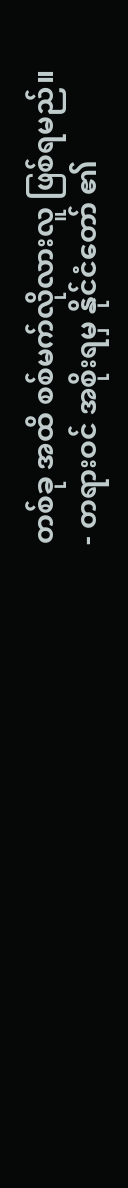တစ်ခု အထိ စစ်မက်လိုလားလူ ဖြစ်ရမည်။
- တရားဝင် အစိုးရမှ နိုင်ငံတော် ၏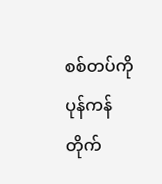စစ်တပ်ကို ပုန်ကန်တိုက်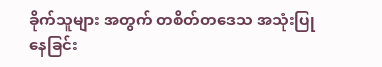ခိုက်သူများ အတွက် တစိတ်တဒေသ အသုံးပြုနေခြင်း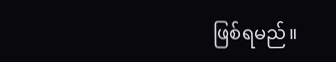ဖြစ်ရမည်။